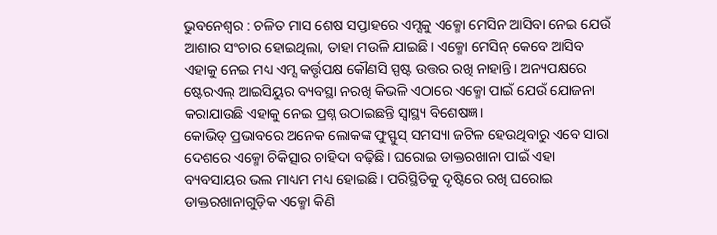ଭୁବନେଶ୍ବର : ଚଳିତ ମାସ ଶେଷ ସପ୍ତାହରେ ଏମ୍ସକୁ ଏକ୍ମୋ ମେସିନ ଆସିବା ନେଇ ଯେଉଁ ଆଶାର ସଂଚାର ହୋଇଥିଲା, ତାହା ମଉଳି ଯାଇଛି। ଏକ୍ମୋ ମେସିନ୍ କେବେ ଆସିବ ଏହାକୁ ନେଇ ମଧ୍ୟ ଏମ୍ସ କର୍ତ୍ତୃପକ୍ଷ କୌଣସି ସ୍ପଷ୍ଟ ଉତ୍ତର ରଖି ନାହାନ୍ତି। ଅନ୍ୟପକ୍ଷରେ ଷ୍ଟେରଏଲ୍ ଆଇସିୟୁର ବ୍ୟବସ୍ଥା ନରଖି କିଭଳି ଏଠାରେ ଏକ୍ମୋ ପାଇଁ ଯେଉଁ ଯୋଜନା କରାଯାଉଛି ଏହାକୁ ନେଇ ପ୍ରଶ୍ନ ଉଠାଇଛନ୍ତି ସ୍ବାସ୍ଥ୍ୟ ବିଶେଷଜ୍ଞ।
କୋଭିଡ୍ ପ୍ରଭାବରେ ଅନେକ ଲୋକଙ୍କ ଫୁସ୍ଫୁସ୍ ସମସ୍ୟା ଜଟିଳ ହେଉଥିବାରୁ ଏବେ ସାରା ଦେଶରେ ଏକ୍ମୋ ଚିକିତ୍ସାର ଚାହିଦା ବଢ଼ିଛି। ଘରୋଇ ଡାକ୍ତରଖାନା ପାଇଁ ଏହା ବ୍ୟବସାୟର ଭଲ ମାଧ୍ୟମ ମଧ୍ୟ ହୋଇଛି। ପରିସ୍ଥିତିକୁ ଦୃଷ୍ଟିରେ ରଖି ଘରୋଇ ଡାକ୍ତରଖାନାଗୁଡ଼ିକ ଏକ୍ମୋ କିଣି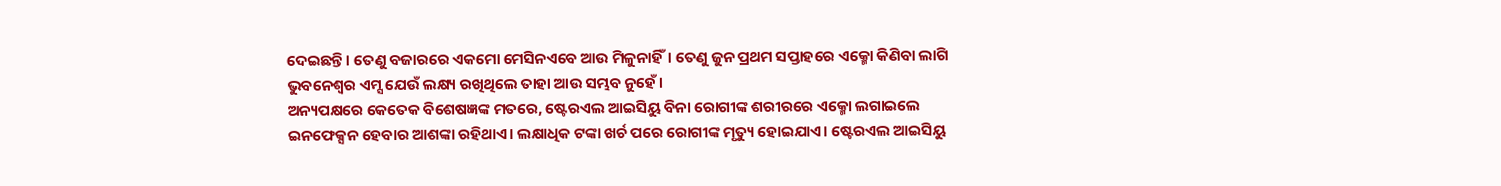ଦେଇଛନ୍ତି। ତେଣୁ ବଜାରରେ ଏକମୋ ମେସିନଏବେ ଆଉ ମିଳୁନାହିଁ। ତେଣୁ ଜୁନ ପ୍ରଥମ ସପ୍ତାହରେ ଏକ୍ମୋ କିଣିବା ଲାଗି ଭୁବନେଶ୍ବର ଏମ୍ସ ଯେଉଁ ଲକ୍ଷ୍ୟ ରଖିଥିଲେ ତାହା ଆଉ ସମ୍ଭବ ନୁହେଁ।
ଅନ୍ୟପକ୍ଷରେ କେତେକ ବିଶେଷଜ୍ଞଙ୍କ ମତରେ, ଷ୍ଟେରଏଲ ଆଇସିୟୁ ବିନା ରୋଗୀଙ୍କ ଶରୀରରେ ଏକ୍ମୋ ଲଗାଇଲେ ଇନଫେକ୍ସନ ହେବାର ଆଶଙ୍କା ରହିଥାଏ। ଲକ୍ଷାଧିକ ଟଙ୍କା ଖର୍ଚ ପରେ ରୋଗୀଙ୍କ ମୃତ୍ୟୁ ହୋଇଯାଏ। ଷ୍ଟେରଏଲ ଆଇସିୟୁ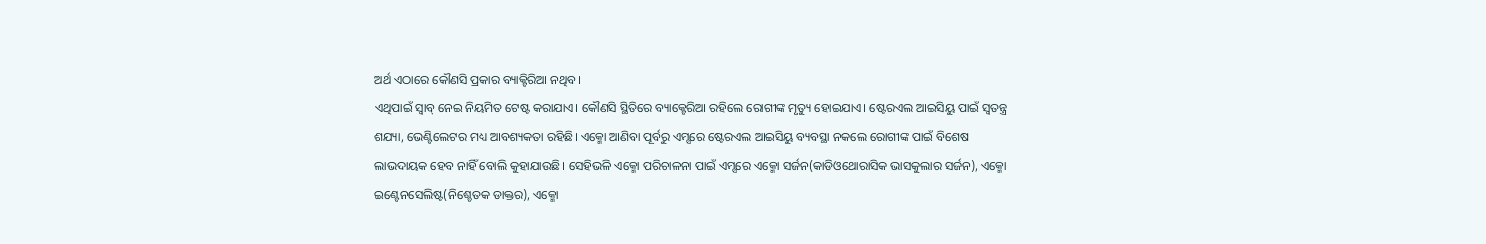ଅର୍ଥ ଏଠାରେ କୌଣସି ପ୍ରକାର ବ୍ୟାକ୍ଟିରିଆ ନଥିବ।
ଏଥିପାଇଁ ସ୍ବାବ୍ ନେଇ ନିୟମିତ ଟେଷ୍ଟ କରାଯାଏ। କୌଣସି ସ୍ଥିତିରେ ବ୍ୟାକ୍ଟେରିଆ ରହିଲେ ରୋଗୀଙ୍କ ମୃତ୍ୟୁ ହୋଇଯାଏ। ଷ୍ଟେରଏଲ ଆଇସିୟୁ ପାଇଁ ସ୍ବତନ୍ତ୍ର ଶଯ୍ୟା, ଭେଣ୍ଟିଲେଟର ମଧ୍ୟ ଆବଶ୍ୟକତା ରହିଛି। ଏକ୍ମୋ ଆଣିବା ପୂର୍ବରୁ ଏମ୍ସରେ ଷ୍ଟେରଏଲ ଆଇସିୟୁ ବ୍ୟବସ୍ଥା ନକଲେ ରୋଗୀଙ୍କ ପାଇଁ ବିଶେଷ ଲାଭଦାୟକ ହେବ ନାହିଁ ବୋଲି କୁହାଯାଉଛି। ସେହିଭଳି ଏକ୍ମୋ ପରିଚାଳନା ପାଇଁ ଏମ୍ସରେ ଏକ୍ମୋ ସର୍ଜନ(କାଡିଓଥୋରାସିକ ଭାସକୁଲାର ସର୍ଜନ), ଏକ୍ମୋ ଇଣ୍ଟେନସେଲିଷ୍ଟ(ନିଶ୍ଚେତକ ଡାକ୍ତର), ଏକ୍ମୋ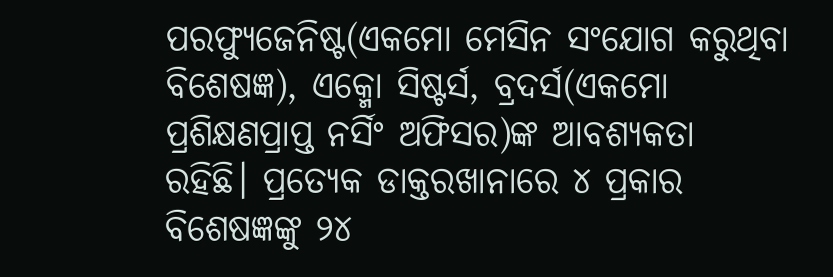ପରଫ୍ୟୁଜେନିଷ୍ଟ(ଏକମୋ ମେସିନ ସଂଯୋଗ କରୁଥିବା ବିଶେଷଜ୍ଞ), ଏକ୍ମୋ ସିଷ୍ଟର୍ସ, ବ୍ରଦର୍ସ(ଏକମୋ ପ୍ରଶିକ୍ଷଣପ୍ରାପ୍ତ ନର୍ସିଂ ଅଫିସର)ଙ୍କ ଆବଶ୍ୟକତା ରହିଛି। ପ୍ରତ୍ୟେକ ଡାକ୍ତରଖାନାରେ ୪ ପ୍ରକାର ବିଶେଷଜ୍ଞଙ୍କୁ ୨୪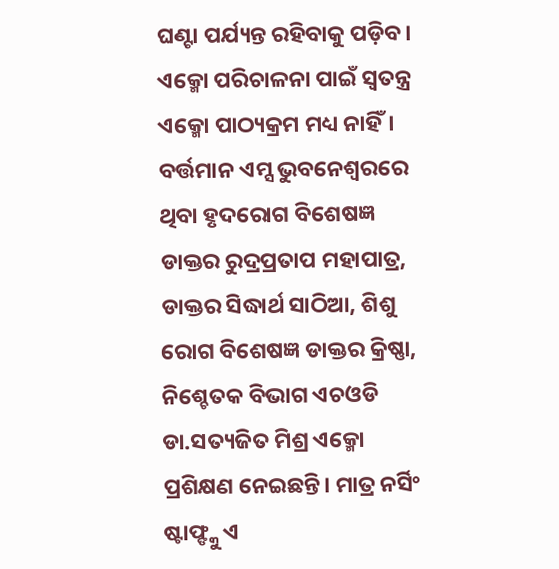ଘଣ୍ଟା ପର୍ଯ୍ୟନ୍ତ ରହିବାକୁ ପଡ଼ିବ।
ଏକ୍ମୋ ପରିଚାଳନା ପାଇଁ ସ୍ବତନ୍ତ୍ର ଏକ୍ମୋ ପାଠ୍ୟକ୍ରମ ମଧ୍ୟ ନାହିଁ। ବର୍ତ୍ତମାନ ଏମ୍ସ ଭୁବନେଶ୍ବରରେ ଥିବା ହୃଦରୋଗ ବିଶେଷଜ୍ଞ ଡାକ୍ତର ରୁଦ୍ରପ୍ରତାପ ମହାପାତ୍ର, ଡାକ୍ତର ସିଦ୍ଧାର୍ଥ ସାଠିଆ, ଶିଶୁ ରୋଗ ବିଶେଷଜ୍ଞ ଡାକ୍ତର କ୍ରିଷ୍ଣା, ନିଶ୍ଚେତକ ବିଭାଗ ଏଚଓଡି ଡା.ସତ୍ୟଜିତ ମିଶ୍ର ଏକ୍ମୋ ପ୍ରଶିକ୍ଷଣ ନେଇଛନ୍ତି। ମାତ୍ର ନର୍ସିଂ ଷ୍ଟାଫ୍ଙ୍କୁ ଏ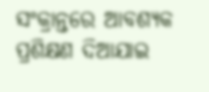ସଂକ୍ରାନ୍ତରେ ଆବଶ୍ୟକ ପ୍ରଶିକ୍ଷଣ ଦିଆଯାଇ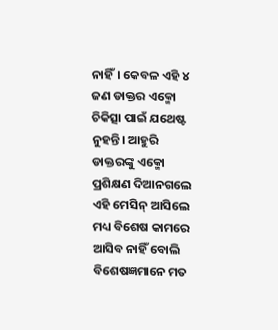ନାହିଁ। କେବଳ ଏହି ୪ ଜଣ ଡାକ୍ତର ଏକ୍ମୋ ଚିକିତ୍ସା ପାଇଁ ଯଥେଷ୍ଟ ନୁହନ୍ତି। ଆହୁରି ଡାକ୍ତରଙ୍କୁ ଏକ୍ମୋ ପ୍ରଶିକ୍ଷଣ ଦିଆନଗଲେ ଏହି ମେସିନ୍ ଆସିଲେ ମଧ୍ୟ ବିଶେଷ କାମରେ ଆସିବ ନାହିଁ ବୋଲି ବିଶେଷଜ୍ଞମାନେ ମତ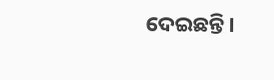ଦେଇଛନ୍ତି।